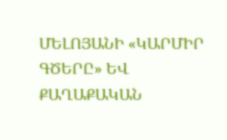ՄԵԼՈՅԱՆԻ «ԿԱՐՄԻՐ ԳԾԵՐԸ» ԵՎ ՔԱՂԱՔԱԿԱՆ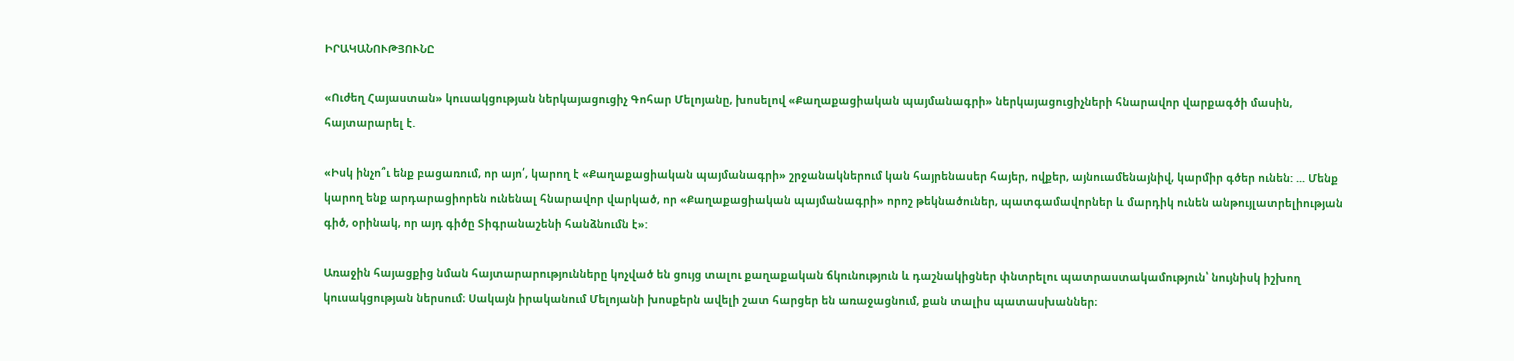ԻՐԱԿԱՆՈՒԹՅՈՒՆԸ

«Ուժեղ Հայաստան» կուսակցության ներկայացուցիչ Գոհար Մելոյանը, խոսելով «Քաղաքացիական պայմանագրի» ներկայացուցիչների հնարավոր վարքագծի մասին, հայտարարել է.

«Իսկ ինչո՞ւ ենք բացառում, որ այո՛, կարող է «Քաղաքացիական պայմանագրի» շրջանակներում կան հայրենասեր հայեր, ովքեր, այնուամենայնիվ, կարմիր գծեր ունեն: ... Մենք կարող ենք արդարացիորեն ունենալ հնարավոր վարկած, որ «Քաղաքացիական պայմանագրի» որոշ թեկնածուներ, պատգամավորներ և մարդիկ ունեն անթույլատրելիության գիծ, օրինակ, որ այդ գիծը Տիգրանաշենի հանձնումն է»:

Առաջին հայացքից նման հայտարարությունները կոչված են ցույց տալու քաղաքական ճկունություն և դաշնակիցներ փնտրելու պատրաստակամություն՝ նույնիսկ իշխող կուսակցության ներսում։ Սակայն իրականում Մելոյանի խոսքերն ավելի շատ հարցեր են առաջացնում, քան տալիս պատասխաններ։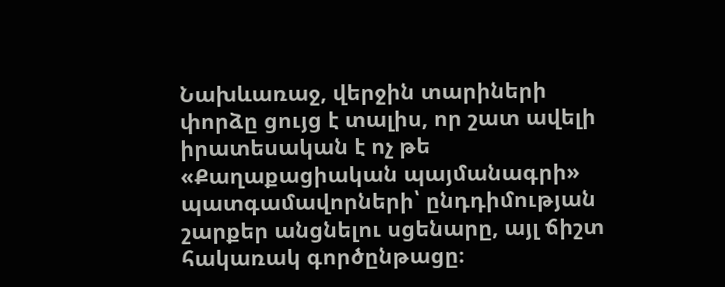Նախևառաջ, վերջին տարիների փորձը ցույց է տալիս, որ շատ ավելի իրատեսական է ոչ թե «Քաղաքացիական պայմանագրի» պատգամավորների՝ ընդդիմության շարքեր անցնելու սցենարը, այլ ճիշտ հակառակ գործընթացը։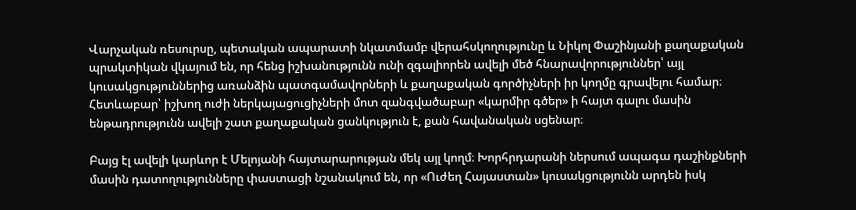Վարչական ռեսուրսը, պետական ապարատի նկատմամբ վերահսկողությունը և Նիկոլ Փաշինյանի քաղաքական պրակտիկան վկայում են, որ հենց իշխանությունն ունի զգալիորեն ավելի մեծ հնարավորություններ՝ այլ կուսակցություններից առանձին պատգամավորների և քաղաքական գործիչների իր կողմը գրավելու համար։ Հետևաբար՝ իշխող ուժի ներկայացուցիչների մոտ զանգվածաբար «կարմիր գծեր» ի հայտ գալու մասին ենթադրությունն ավելի շատ քաղաքական ցանկություն է, քան հավանական սցենար։

Բայց էլ ավելի կարևոր է Մելոյանի հայտարարության մեկ այլ կողմ։ Խորհրդարանի ներսում ապագա դաշինքների մասին դատողությունները փաստացի նշանակում են, որ «Ուժեղ Հայաստան» կուսակցությունն արդեն իսկ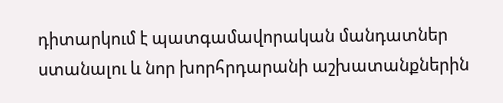դիտարկում է պատգամավորական մանդատներ ստանալու և նոր խորհրդարանի աշխատանքներին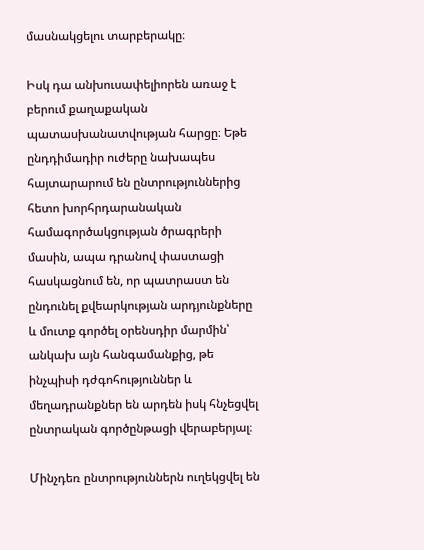մասնակցելու տարբերակը։

Իսկ դա անխուսափելիորեն առաջ է բերում քաղաքական պատասխանատվության հարցը։ Եթե ընդդիմադիր ուժերը նախապես հայտարարում են ընտրություններից հետո խորհրդարանական համագործակցության ծրագրերի մասին, ապա դրանով փաստացի հասկացնում են, որ պատրաստ են ընդունել քվեարկության արդյունքները և մուտք գործել օրենսդիր մարմին՝ անկախ այն հանգամանքից, թե ինչպիսի դժգոհություններ և մեղադրանքներ են արդեն իսկ հնչեցվել ընտրական գործընթացի վերաբերյալ։

Մինչդեռ ընտրություններն ուղեկցվել են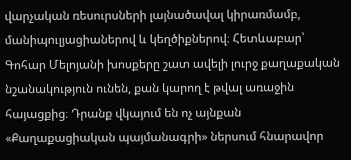վարչական ռեսուրսների լայնածավալ կիրառմամբ, մանիպուլյացիաներով և կեղծիքներով։ Հետևաբար՝ Գոհար Մելոյանի խոսքերը շատ ավելի լուրջ քաղաքական նշանակություն ունեն, քան կարող է թվալ առաջին հայացքից։ Դրանք վկայում են ոչ այնքան «Քաղաքացիական պայմանագրի» ներսում հնարավոր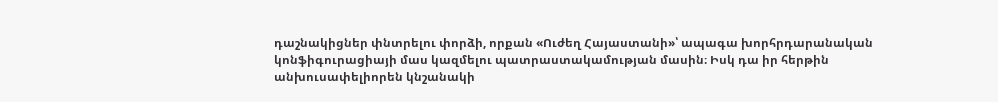դաշնակիցներ փնտրելու փորձի, որքան «Ուժեղ Հայաստանի»՝ ապագա խորհրդարանական կոնֆիգուրացիայի մաս կազմելու պատրաստակամության մասին։ Իսկ դա իր հերթին անխուսափելիորեն կնշանակի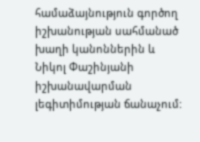համաձայնություն գործող իշխանության սահմանած խաղի կանոններին և Նիկոլ Փաշինյանի իշխանավարման լեգիտիմության ճանաչում: